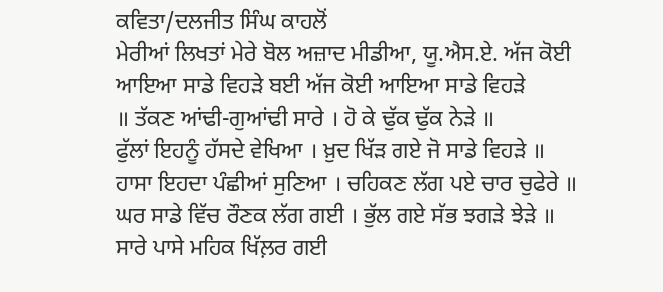ਕਵਿਤਾ/ਦਲਜੀਤ ਸਿੰਘ ਕਾਹਲੋਂ
ਮੇਰੀਆਂ ਲਿਖਤਾਂ ਮੇਰੇ ਬੋਲ ਅਜ਼ਾਦ ਮੀਡੀਆ, ਯੂ.ਐਸ.ਏ. ਅੱਜ ਕੋਈ ਆਇਆ ਸਾਡੇ ਵਿਹੜੇ ਬਈ ਅੱਜ ਕੋਈ ਆਇਆ ਸਾਡੇ ਵਿਹੜੇ
॥ ਤੱਕਣ ਆਂਢੀ-ਗੁਆਂਢੀ ਸਾਰੇ । ਹੋ ਕੇ ਢੁੱਕ ਢੁੱਕ ਨੇੜੇ ॥
ਫੁੱਲਾਂ ਇਹਨੂੰ ਹੱਸਦੇ ਵੇਖਿਆ । ਖ਼ੁਦ ਖਿੱੜ ਗਏ ਜੋ ਸਾਡੇ ਵਿਹੜੇ ॥
ਹਾਸਾ ਇਹਦਾ ਪੰਛੀਆਂ ਸੁਣਿਆ । ਚਹਿਕਣ ਲੱਗ ਪਏ ਚਾਰ ਚੁਫੇਰੇ ॥
ਘਰ ਸਾਡੇ ਵਿੱਚ ਰੌਣਕ ਲੱਗ ਗਈ । ਭੁੱਲ ਗਏ ਸੱਭ ਝਗੜੇ ਝੇੜੇ ॥
ਸਾਰੇ ਪਾਸੇ ਮਹਿਕ ਖਿੱਲ਼ਰ ਗਈ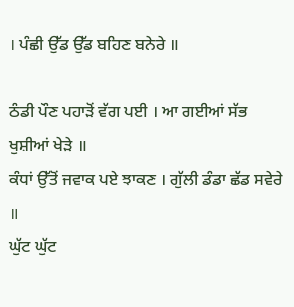। ਪੰਛੀ ਉੱਡ ਉੱਡ ਬਹਿਣ ਬਨੇਰੇ ॥

ਠੰਡੀ ਪੌਣ ਪਹਾੜੋਂ ਵੱਗ ਪਈ । ਆ ਗਈਆਂ ਸੱਭ ਖੁਸ਼ੀਆਂ ਖੇੜੇ ॥
ਕੰਧਾਂ ਉੱਤੋਂ ਜਵਾਕ ਪਏ ਝਾਕਣ । ਗੁੱਲੀ ਡੰਡਾ ਛੱਡ ਸਵੇਰੇ ॥
ਘੁੱਟ ਘੁੱਟ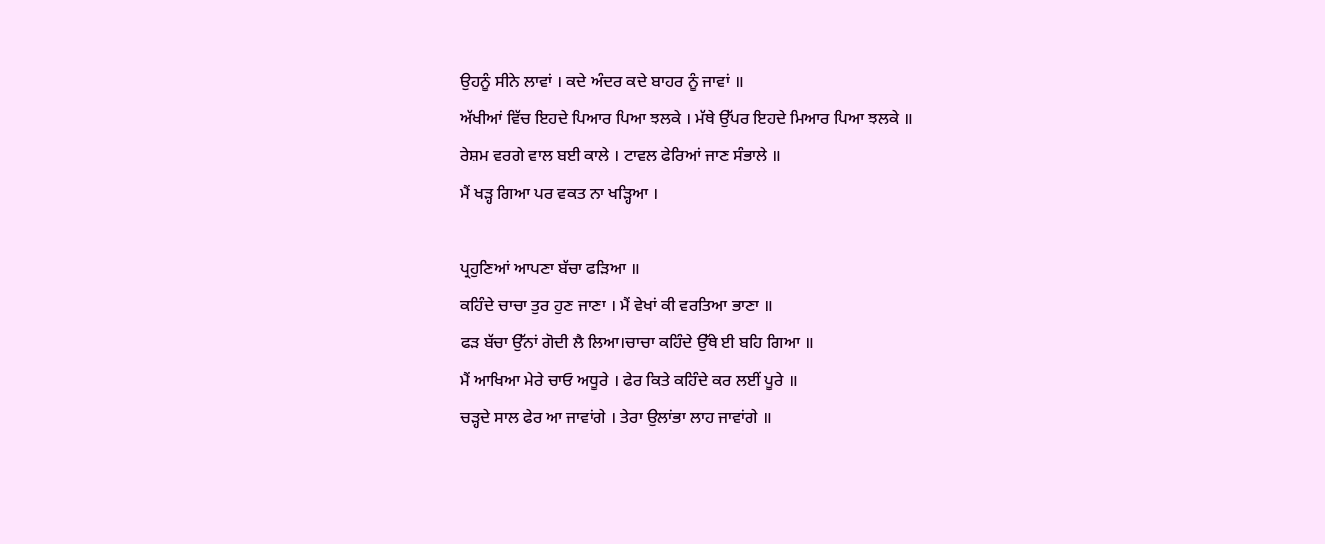ਉਹਨੂੰ ਸੀਨੇ ਲਾਵਾਂ । ਕਦੇ ਅੰਦਰ ਕਦੇ ਬਾਹਰ ਨੂੰ ਜਾਵਾਂ ॥
ਅੱਖੀਆਂ ਵਿੱਚ ਇਹਦੇ ਪਿਆਰ ਪਿਆ ਝਲਕੇ । ਮੱਥੇ ਉੱਪਰ ਇਹਦੇ ਮਿਆਰ ਪਿਆ ਝਲਕੇ ॥
ਰੇਸ਼ਮ ਵਰਗੇ ਵਾਲ ਬਈ ਕਾਲੇ । ਟਾਵਲ ਫੇਰਿਆਂ ਜਾਣ ਸੰਭਾਲੇ ॥
ਮੈਂ ਖੜ੍ਹ ਗਿਆ ਪਰ ਵਕਤ ਨਾ ਖੜ੍ਹਿਆ ।

ਪ੍ਰਹੁਣਿਆਂ ਆਪਣਾ ਬੱਚਾ ਫੜਿਆ ॥
ਕਹਿੰਦੇ ਚਾਚਾ ਤੁਰ ਹੁਣ ਜਾਣਾ । ਮੈਂ ਵੇਖਾਂ ਕੀ ਵਰਤਿਆ ਭਾਣਾ ॥
ਫੜ ਬੱਚਾ ਉੱਨਾਂ ਗੋਦੀ ਲੈ ਲਿਆ।ਚਾਚਾ ਕਹਿੰਦੇ ਉੱਥੇ ਈ ਬਹਿ ਗਿਆ ॥
ਮੈਂ ਆਖਿਆ ਮੇਰੇ ਚਾਓ ਅਧੂਰੇ । ਫੇਰ ਕਿਤੇ ਕਹਿੰਦੇ ਕਰ ਲਈਂ ਪੂਰੇ ॥
ਚੜ੍ਹਦੇ ਸਾਲ ਫੇਰ ਆ ਜਾਵਾਂਗੇ । ਤੇਰਾ ਉਲਾਂਭਾ ਲਾਹ ਜਾਵਾਂਗੇ ॥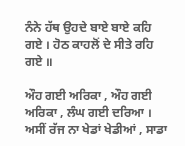ਨੰਨੇ ਹੱਥ ਉਹਦੇ ਬਾਏ ਬਾਏ ਕਹਿ ਗਏ । ਹੋਠ ਕਾਹਲੋਂ ਦੇ ਸੀਤੇ ਰਹਿ ਗਏ ॥

ਔਹ ਗਈ ਅਰਿਕਾ , ਔਹ ਗਈ ਅਰਿਕਾ , ਲੰਘ ਗਈ ਦਰਿਆ । ਅਸੀਂ ਰੱਜ ਨਾ ਖੇਡਾਂ ਖੇਡੀਆਂ , ਸਾਡਾ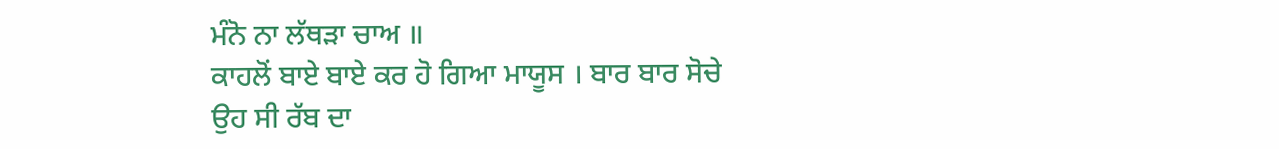ਮੰਨੋ ਨਾ ਲੱਥੜਾ ਚਾਅ ॥
ਕਾਹਲੋਂ ਬਾਏ ਬਾਏ ਕਰ ਹੋ ਗਿਆ ਮਾਯੂਸ । ਬਾਰ ਬਾਰ ਸੋਚੇ ਉਹ ਸੀ ਰੱਬ ਦਾ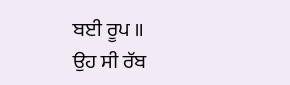ਬਈ ਰੂਪ ॥
ਉਹ ਸੀ ਰੱਬ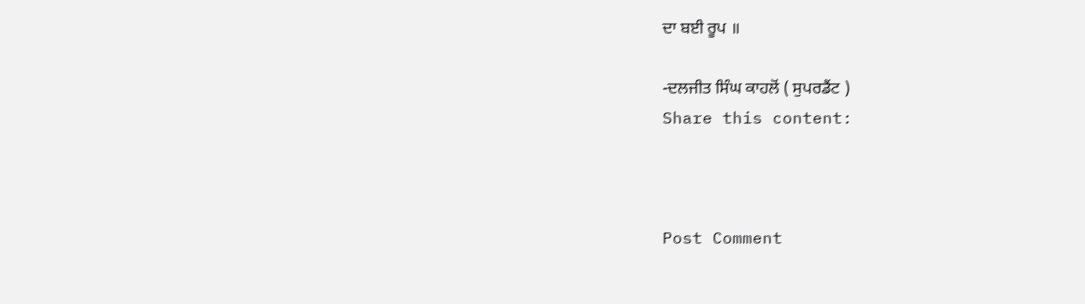ਦਾ ਬਈ ਰੂਪ ॥

-ਦਲਜੀਤ ਸਿੰਘ ਕਾਹਲੋਂ ( ਸੁਪਰਡੈਂਟ )
Share this content:



Post Comment